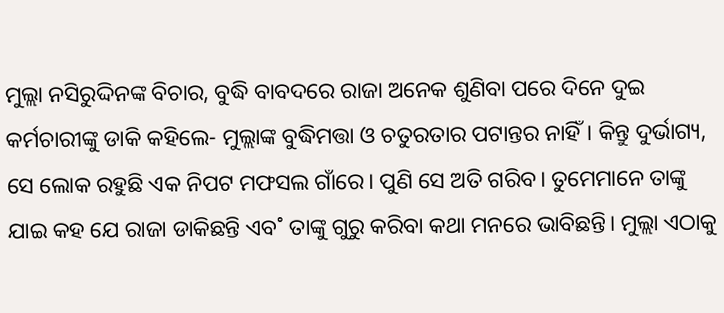ମୁଲ୍ଲା ନସିରୁଦ୍ଦିନଙ୍କ ବିଚାର, ବୁଦ୍ଧି ବାବଦରେ ରାଜା ଅନେକ ଶୁଣିବା ପରେ ଦିନେ ଦୁଇ କର୍ମଚାରୀଙ୍କୁ ଡାକି କହିଲେ- ମୁଲ୍ଲାଙ୍କ ବୁଦ୍ଧିମତ୍ତା ଓ ଚତୁରତାର ପଟାନ୍ତର ନାହିଁ। କିନ୍ତୁ ଦୁର୍ଭାଗ୍ୟ, ସେ ଲୋକ ରହୁଛି ଏକ ନିପଟ ମଫସଲ ଗାଁରେ। ପୁଣି ସେ ଅତି ଗରିବ। ତୁମେମାନେ ତାଙ୍କୁ ଯାଇ କହ ଯେ ରାଜା ଡାକିଛନ୍ତି ଏବ˚ ତାଙ୍କୁ ଗୁରୁ କରିବା କଥା ମନରେ ଭାବିଛନ୍ତି। ମୁଲ୍ଲା ଏଠାକୁ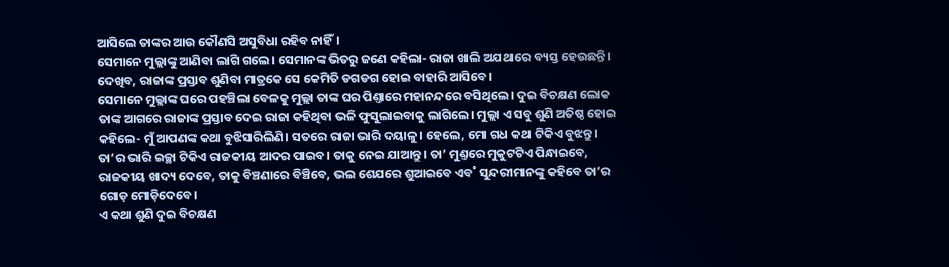ଆସିଲେ ତାଙ୍କର ଆଉ କୌଣସି ଅସୁବିଧା ରହିବ ନାହିଁ।
ସେମାନେ ମୁଲ୍ଲାଙ୍କୁ ଆଣିବା ଲାଗି ଗଲେ। ସେମାନଙ୍କ ଭିତରୁ ଜଣେ କହିଲା- ରାଜା ଖାଲି ଅଯଥାରେ ବ୍ୟସ୍ତ ହେଉଛନ୍ତି। ଦେଖିବ, ରାଜାଙ୍କ ପ୍ରସ୍ତାବ ଶୁଣିବା ମାତ୍ରକେ ସେ କେମିତି ଡଗଡଗ ହୋଇ ବାହାରି ଆସିବେ।
ସେମାନେ ମୁଲ୍ଲାଙ୍କ ଘରେ ପହଞ୍ଚିଲା ବେଳକୁ ମୁଲ୍ଲା ତାଙ୍କ ଘର ପିଣ୍ତାରେ ମହାନନ୍ଦରେ ବସିଥିଲେ। ଦୁଇ ବିଚକ୍ଷଣ ଲୋକ ତାଙ୍କ ଆଗରେ ରାଜାଙ୍କ ପ୍ରସ୍ତାବ ଦେଇ ରାଜା କହିଥିବା ଭଳି ଫୁସୁଲାଇବାକୁ ଲାଗିଲେ। ମୁଲ୍ଲା ଏ ସବୁ ଶୁଣି ଅତିଷ୍ଠ ହୋଇ କହିଲେ- ମୁଁ ଆପଣଙ୍କ କଥା ବୁଝିସାରିଲିଣି। ସତରେ ରାଜା ଭାରି ଦୟାଳୁ। ହେଲେ, ମୋ ଗଧ କଥା ଟିକିଏ ବୁଝନ୍ତୁ। ତା’ର ଭାରି ଇଚ୍ଛା ଟିକିଏ ରାଜକୀୟ ଆଦର ପାଇବ। ତାକୁ ନେଇ ଯାଆନ୍ତୁ। ତା’ ମୁଣ୍ତରେ ମୁକୁଟଟିଏ ପିନ୍ଧାଇବେ, ରାଜକୀୟ ଖାଦ୍ୟ ଦେବେ, ତାକୁ ବିଞ୍ଚଣାରେ ବିଞ୍ଚିବେ, ଭଲ ଶେଯରେ ଶୁଆଇବେ ଏବ˚ ସୁନ୍ଦରୀମାନଙ୍କୁ କହିବେ ତା’ର ଗୋଡ଼ ମୋଡ଼ିଦେବେ।
ଏ କଥା ଶୁଣି ଦୁଇ ବିଚକ୍ଷଣ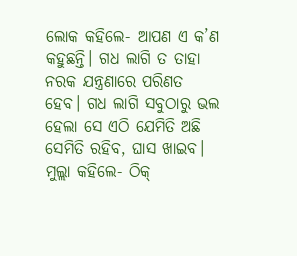ଲୋକ କହିଲେ- ଆପଣ ଏ କ’ଣ କହୁଛନ୍ତି। ଗଧ ଲାଗି ତ ତାହା ନରକ ଯନ୍ତ୍ରଣାରେ ପରିଣତ ହେବ। ଗଧ ଲାଗି ସବୁଠାରୁ ଭଲ ହେଲା ସେ ଏଠି ଯେମିତି ଅଛି ସେମିତି ରହିବ, ଘାସ ଖାଇବ।
ମୁଲ୍ଲା କହିଲେ- ଠିକ୍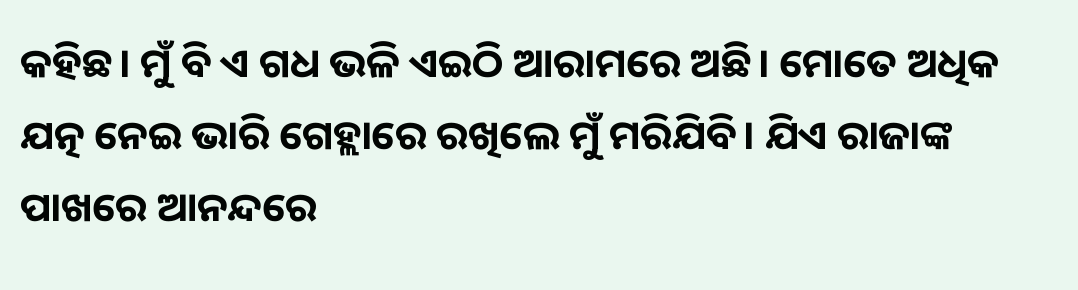କହିଛ। ମୁଁ ବି ଏ ଗଧ ଭଳି ଏଇଠି ଆରାମରେ ଅଛି। ମୋତେ ଅଧିକ ଯତ୍ନ ନେଇ ଭାରି ଗେହ୍ଲାରେ ରଖିଲେ ମୁଁ ମରିଯିବି। ଯିଏ ରାଜାଙ୍କ ପାଖରେ ଆନନ୍ଦରେ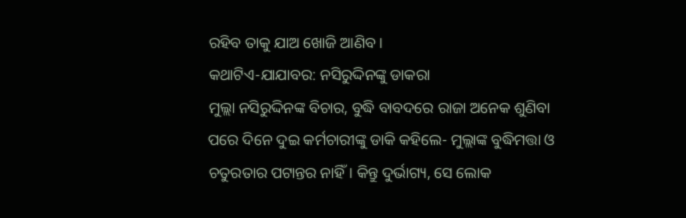ରହିବ ତାକୁ ଯାଅ ଖୋଜି ଆଣିବ।
କଥାଟିଏ-ଯାଯାବର: ନସିରୁଦ୍ଦିନଙ୍କୁ ଡାକରା
ମୁଲ୍ଲା ନସିରୁଦ୍ଦିନଙ୍କ ବିଚାର, ବୁଦ୍ଧି ବାବଦରେ ରାଜା ଅନେକ ଶୁଣିବା ପରେ ଦିନେ ଦୁଇ କର୍ମଚାରୀଙ୍କୁ ଡାକି କହିଲେ- ମୁଲ୍ଲାଙ୍କ ବୁଦ୍ଧିମତ୍ତା ଓ ଚତୁରତାର ପଟାନ୍ତର ନାହିଁ। କିନ୍ତୁ ଦୁର୍ଭାଗ୍ୟ, ସେ ଲୋକ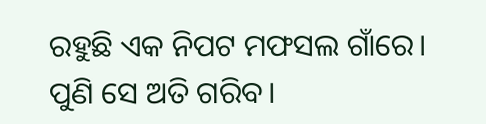ରହୁଛି ଏକ ନିପଟ ମଫସଲ ଗାଁରେ। ପୁଣି ସେ ଅତି ଗରିବ।